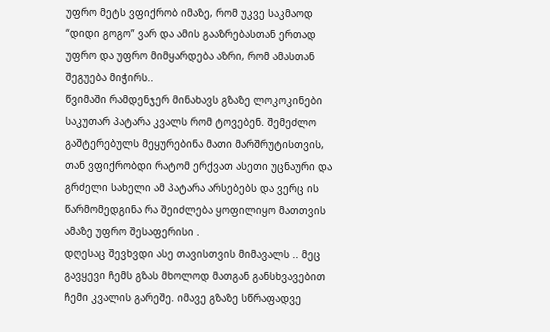უფრო მეტს ვფიქრობ იმაზე, რომ უკვე საკმაოდ “დიდი გოგო” ვარ და ამის გააზრებასთან ერთად უფრო და უფრო მიმყარდება აზრი, რომ ამასთან შეგუება მიჭირს..
წვიმაში რამდენჯერ მინახავს გზაზე ლოკოკინები საკუთარ პატარა კვალს რომ ტოვებენ. შემეძლო გაშტერებულს მეყურებინა მათი მარშრუტისთვის, თან ვფიქრობდი რატომ ერქვათ ასეთი უცნაური და გრძელი სახელი ამ პატარა არსებებს და ვერც ის წარმომედგინა რა შეიძლება ყოფილიყო მათთვის ამაზე უფრო შესაფერისი .
დღესაც შევხვდი ასე თავისთვის მიმავალს .. მეც გავყევი ჩემს გზას მხოლოდ მათგან განსხვავებით ჩემი კვალის გარეშე. იმავე გზაზე სწრაფადვე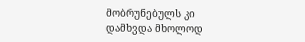მობრუნებულს კი დამხვდა მხოლოდ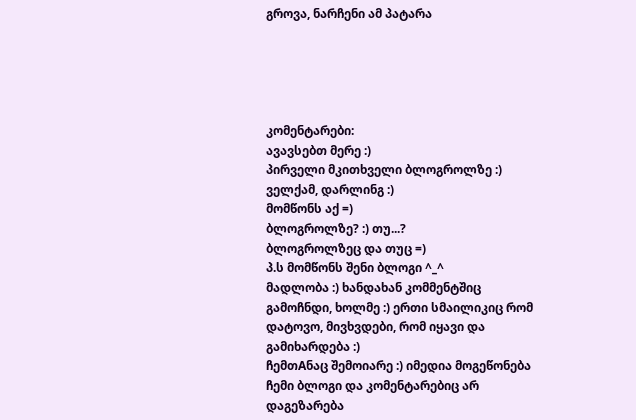გროვა, ნარჩენი ამ პატარა





კომენტარები:
ავავსებთ მერე :)
პირველი მკითხველი ბლოგროლზე :)
ველქამ, დარლინგ :)
მომწონს აქ =)
ბლოგროლზე? :) თუ...?
ბლოგროლზეც და თუც =)
პ.ს მომწონს შენი ბლოგი ^_^
მადლობა :) ხანდახან კომმენტშიც გამოჩნდი, ხოლმე :) ერთი სმაილიკიც რომ დატოვო, მივხვდები, რომ იყავი და გამიხარდება :)
ჩემთAნაც შემოიარე :) იმედია მოგეწონება ჩემი ბლოგი და კომენტარებიც არ დაგეზარება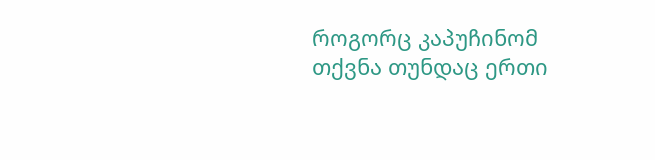როგორც კაპუჩინომ თქვნა თუნდაც ერთი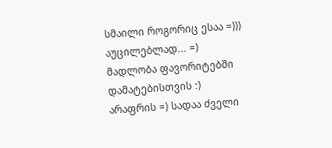სმაილი როგორიც ესაა =)))
აუცილებლად... =)
მადლობა ფავორიტებში დამატებისთვის :)
არაფრის =) სადაა ძველი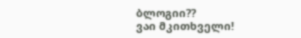ბლოგიი??
ვაი მკითხველი!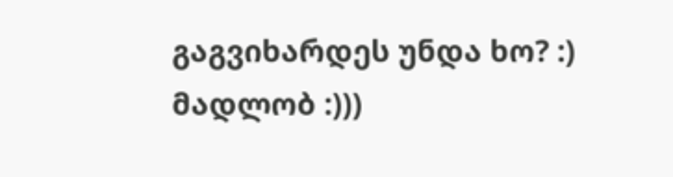გაგვიხარდეს უნდა ხო? :)
მადლობ :)))